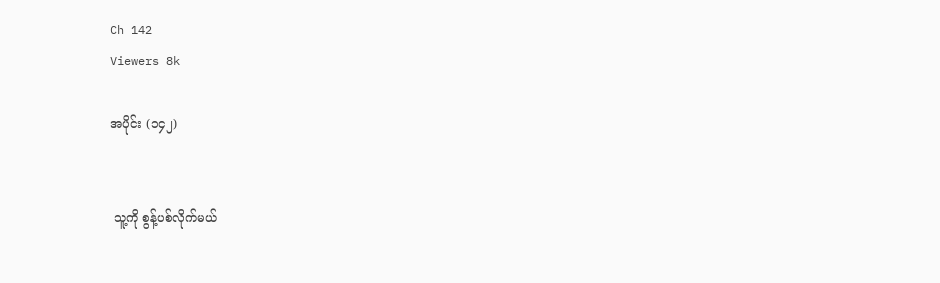Ch 142
Viewers 8k

အပိုင်း (၁၄၂)


 သူ့ကို စွန့်ပစ်လိုက်မယ်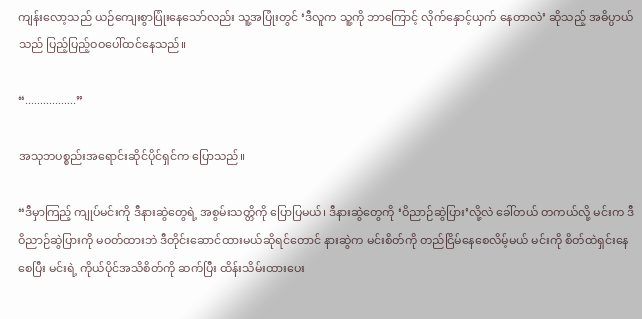ကျန်းလော့သည် ယဉ်ကျေးစွာပြုံးနေသော်လည်း သူ့အပြုံးတွင် ‘ဒီလူက သူ့ကို ဘာကြောင့် လိုက်နှောင့်ယှက် နေတာလဲ’ ဆိုသည့် အဓိပ္ပာယ်သည် ပြည့်ပြည့်ဝဝပေါ်ထင်နေသည်။

“.................”

အသုဘပစ္စည်းအရောင်းဆိုင်ပိုင်ရှင်က ပြောသည်။

“ဒီမှာကြည့် ကျုပ်မင်းကို ဒီနားဆွဲတွေရဲ့ အစွမ်းသတ္တိကို ပြောပြမယ်၊ ဒီနားဆွဲတွေကို ‘ဝိညာဉ်ဆွဲပြား’လို့လဲ ခေါ်တယ် တကယ်လို့ မင်းက ဒီဝိညာဉ်ဆွဲပြားကို မဝတ်ထားဘဲ ဒီတိုင်းဆောင်ထားမယ်ဆိုရင်တောင် နားဆွဲက မင်းစိတ်ကို တည်ငြိမ်နေစေလိမ့်မယ် မင်းကို စိတ်ထဲရှင်းနေစေပြီး မင်းရဲ့ ကိုယ်ပိုင်အသိစိတ်ကို ဆက်ပြီး ထိန်းသိမ်းထားပေး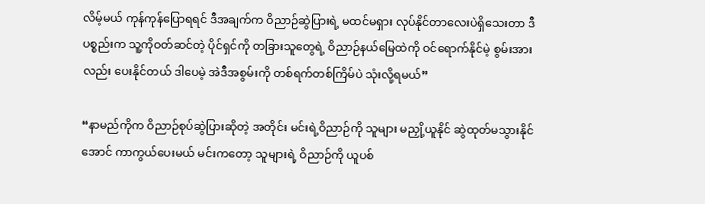လိမ့်မယ် ကုန်ကုန်ပြောရရင် ဒီအချက်က ဝိညာဉ်ဆွဲပြားရဲ့ မထင်မရှား လုပ်နိုင်တာလေးပဲရှိသေးတာ ဒီပစ္စည်းက သူ့ကိုဝတ်ဆင်တဲ့ ပိုင်ရှင်ကို တခြားသူတွေရဲ့ ဝိညာဉ်နယ်မြေထဲကို ဝင်ရောက်နိုင်မဲ့ စွမ်းအားလည်း ပေးနိုင်တယ် ဒါပေမဲ့ အဲဒီအစွမ်းကို တစ်ရက်တစ်ကြိမ်ပဲ သုံးလို့ရမယ်”

“နာမည်ကိုက ဝိညာဉ်စုပ်ဆွဲပြားဆိုတဲ့ အတိုင်း မင်းရဲ့ဝိညာဉ်ကို သူများ မညှို့ယူနိုင် ဆွဲထုတ်မသွားနိုင်အောင် ကာကွယ်ပေးမယ် မင်းကတော့ သူများရဲ့ ဝိညာဉ်ကို ယူပစ်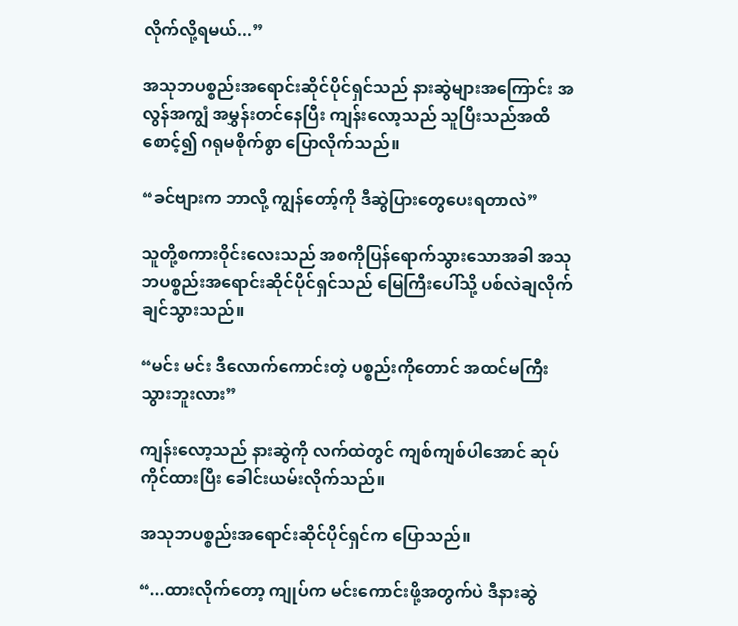လိုက်လို့ရမယ်...”

အသုဘပစ္စည်းအရောင်းဆိုင်ပိုင်ရှင်သည် နားဆွဲများအကြောင်း အလွန်အကျွံ အမွှန်းတင်နေပြီး ကျန်းလော့သည် သူပြီးသည်အထိ စောင့်၍ ဂရုမစိုက်စွာ ပြောလိုက်သည်။

“ခင်ဗျားက ဘာလို့ ကျွန်တော့်ကို ဒီဆွဲပြားတွေပေးရတာလဲ”

သူတို့စကားဝိုင်းလေးသည် အစကိုပြန်ရောက်သွားသောအခါ အသုဘပစ္စည်းအရောင်းဆိုင်ပိုင်ရှင်သည် မြေကြီးပေါ်သို့ ပစ်လဲချလိုက်ချင်သွားသည်။

“မင်း မင်း ဒီလောက်ကောင်းတဲ့ ပစ္စည်းကိုတောင် အထင်မကြီးသွားဘူးလား”

ကျန်းလော့သည် နားဆွဲကို လက်ထဲတွင် ကျစ်ကျစ်ပါအောင် ဆုပ်ကိုင်ထားပြီး ခေါင်းယမ်းလိုက်သည်။

အသုဘပစ္စည်းအရောင်းဆိုင်ပိုင်ရှင်က ပြောသည်။

“...ထားလိုက်တော့ ကျုပ်က မင်းကောင်းဖို့အတွက်ပဲ ဒီနားဆွဲ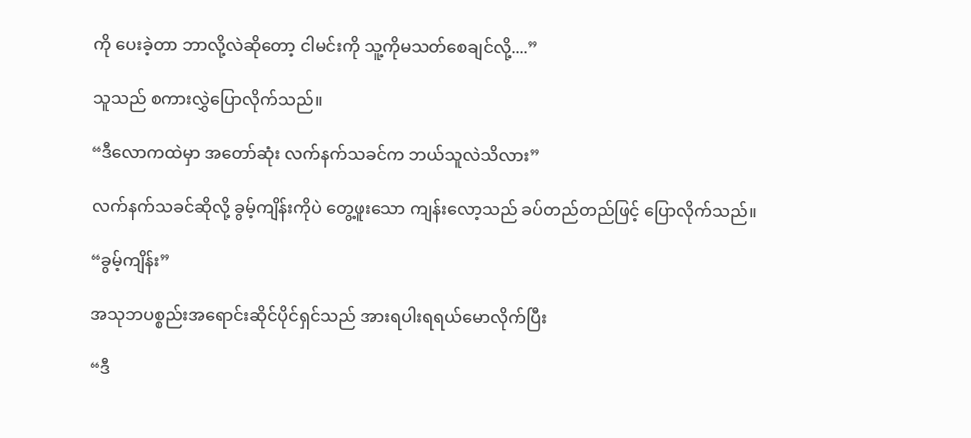ကို ပေးခဲ့တာ ဘာလို့လဲဆိုတော့ ငါမင်းကို သူ့ကိုမသတ်စေချင်လို့....”

သူသည် စကားလွှဲပြောလိုက်သည်။

“ဒီလောကထဲမှာ အတော်ဆုံး လက်နက်သခင်က ဘယ်သူလဲသိလား”

လက်နက်သခင်ဆိုလို့ ခွမ့်ကျိန်းကိုပဲ တွေ့ဖူးသော ကျန်းလော့သည် ခပ်တည်တည်ဖြင့် ပြောလိုက်သည်။

“ခွမ့်ကျိန်း”

အသုဘပစ္စည်းအရောင်းဆိုင်ပိုင်ရှင်သည် အားရပါးရရယ်မောလိုက်ပြီး

“ဒီ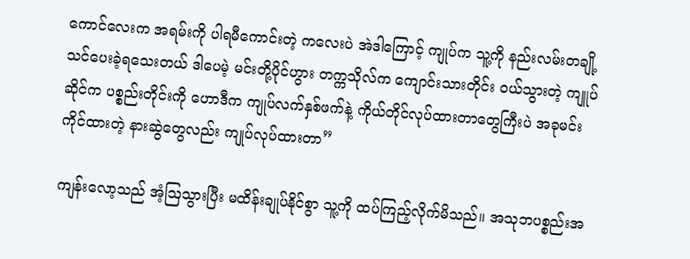ကောင်လေးက အရမ်းကို ပါရမီကောင်းတဲ့ ကလေးပဲ အဲဒါကြောင့် ကျုပ်က သူ့ကို နည်းလမ်းတချို့ သင်ပေးခဲ့ရသေးတယ် ဒါပေမဲ့ မင်းတို့ပိုင်ဟွား တက္ကသိုလ်က ကျောင်းသားတိုင်း ဝယ်သွားတဲ့ ကျူပ်ဆိုင်က ပစ္စည်းတိုင်းကို ဟောဒီက ကျုပ်လက်နှစ်ဖက်နဲ့ ကိုယ်တိုင်လုပ်ထားတာတွေကြီးပဲ အခုမင်းကိုင်ထားတဲ့ နားဆွဲတွေလည်း ကျုပ်လုပ်ထားတာ”

ကျန်းလော့သည် အံ့ဩသွားပြီး မထိန်းချုပ်နိုင်စွာ သူ့ကို ထပ်ကြည့်လိုက်မိသည်။ အသုဘပစ္စည်းအ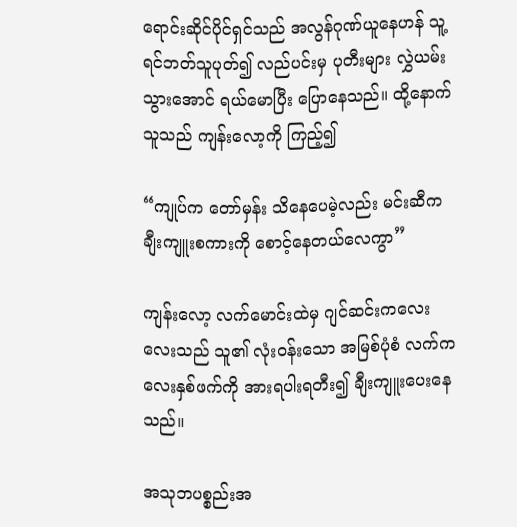ရောင်းဆိုင်ပိုင်ရှင်သည် အလွန်ဂုဏ်ယူနေဟန် သူ့ရင်ဘတ်သူပုတ်၍ လည်ပင်းမှ ပုတီးများ လွှဲယမ်းသွားအောင် ရယ်မောပြီး ပြောနေသည်။ ထို့နောက် သူသည် ကျန်းလော့ကို ကြည့်၍

“ကျုပ်က တော်မှန်း သိနေပေမဲ့လည်း မင်းဆီက ချီးကျူးစကားကို စောင့်နေတယ်လေကွာ”

ကျန်းလော့ လက်မောင်းထဲမှ ဂျင်ဆင်းကလေးလေးသည် သူ၏ လုံးဝန်းသော အမြစ်ပုံစံ လက်ကလေးနှစ်ဖက်ကို အားရပါးရတီး၍ ချီးကျူးပေးနေသည်။

အသုဘပစ္စည်းအ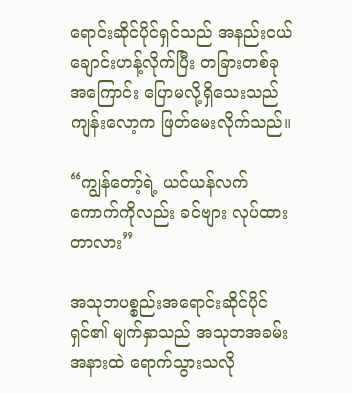ရောင်းဆိုင်ပိုင်ရှင်သည် အနည်းငယ် ချောင်းဟန့်လိုက်ပြီး တခြားတစ်ခုအကြောင်း ပြောမလို့ရှိသေးသည် ကျန်းလော့က ဖြတ်မေးလိုက်သည်။

“ကျွန်တော့်ရဲ့ ယင်ယန်လက်ကောက်ကိုလည်း ခင်ဗျား လုပ်ထားတာလား”

အသုဘပစ္စည်းအရောင်းဆိုင်ပိုင်ရှင်၏ မျက်နှာသည် အသုဘအခမ်းအနားထဲ ရောက်သွားသလို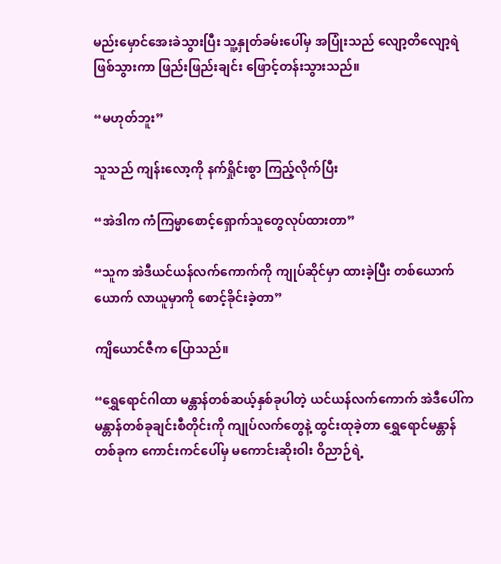မည်းမှောင်အေးခဲသွားပြီး သူ့နှုတ်ခမ်းပေါ်မှ အပြုံးသည် လျော့တိလျော့ရဲဖြစ်သွားကာ ဖြည်းဖြည်းချင်း ဖြောင့်တန်းသွားသည်။

“မဟုတ်ဘူး”

သူသည် ကျန်းလော့ကို နက်ရှိုင်းစွာ ကြည့်လိုက်ပြီး

“အဲဒါက ကံကြမ္မာစောင့်ရှောက်သူတွေလုပ်ထားတာ”

“သူက အဲဒီယင်ယန်လက်ကောက်ကို ကျုပ်ဆိုင်မှာ ထားခဲ့ပြီး တစ်ယောက်ယောက် လာယူမှာကို စောင့်ခိုင်းခဲ့တာ”

ကျိယောင်ဇီက ပြောသည်။

“ရွှေရောင်ဂါထာ မန္တာန်တစ်ဆယ့်နှစ်ခုပါတဲ့ ယင်ယန်လက်ကောက် အဲဒီပေါ်က မန္တာန်တစ်ခုချင်းစီတိုင်းကို ကျုပ်လက်တွေနဲ့ ထွင်းထုခဲ့တာ ရွှေရောင်မန္တာန်တစ်ခုက ကောင်းကင်ပေါ်မှ မကောင်းဆိုးဝါး ဝိညာဉ်ရဲ့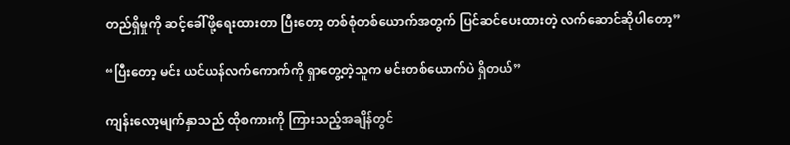တည်ရှိမှုကို ဆင့်ခေါ်ဖို့ရေးထားတာ ပြီးတော့ တစ်စုံတစ်ယောက်အတွက် ပြင်ဆင်ပေးထားတဲ့ လက်ဆောင်ဆိုပါတော့”

“ပြီးတော့ မင်း ယင်ယန်လက်ကောက်ကို ရှာတွေ့တဲ့သူက မင်းတစ်ယောက်ပဲ ရှိတယ်”

ကျန်းလော့မျက်နှာသည် ထိုစကားကို ကြားသည့်အချိန်တွင်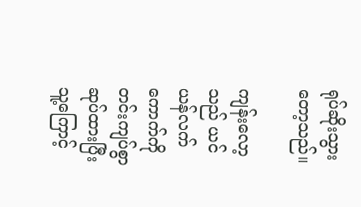ရုပ်ဆိုးသွားတော့သည်။

ကျန်းလော့သည် ယင်ယန်လက်ကောက်ကို တင်းကျပ်စွာ ဆုပ်ထားပြီး သူ့ကြောင့်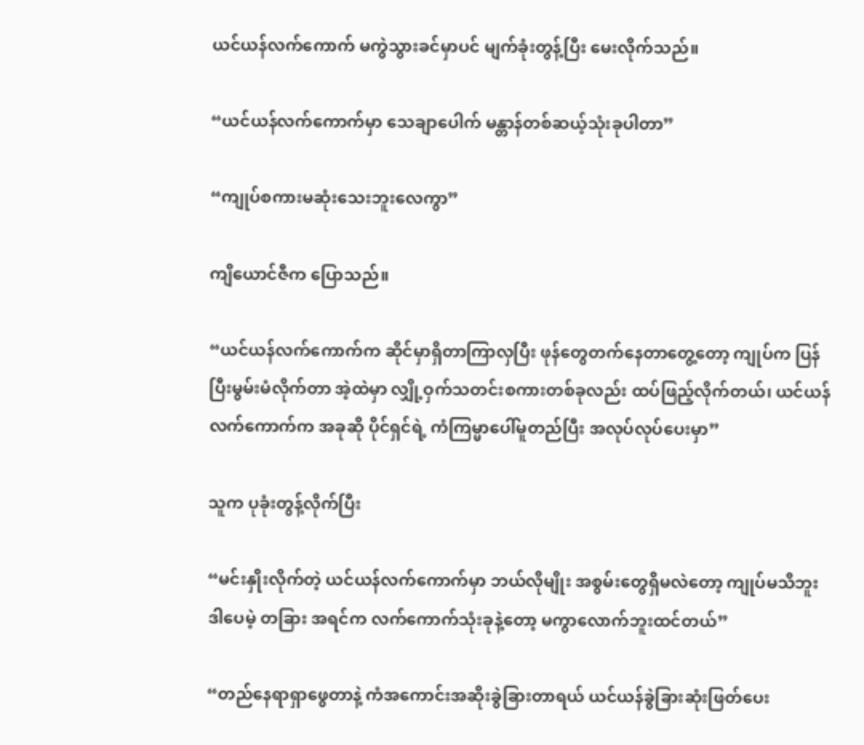ယင်ယန်လက်ကောက် မကွဲသွားခင်မှာပင် မျက်ခုံးတွန့်ပြီး မေးလိုက်သည်။

“ယင်ယန်လက်ကောက်မှာ သေချာပေါက် မန္တာန်တစ်ဆယ့်သုံးခုပါတာ”

“ကျုပ်စကားမဆုံးသေးဘူးလေကွာ”

ကျိယောင်ဇီက ပြောသည်။

“ယင်ယန်လက်ကောက်က ဆိုင်မှာရှိတာကြာလှပြီး ဖုန်တွေတက်နေတာတွေ့တော့ ကျုပ်က ပြန်ပြီးမွမ်းမံလိုက်တာ အဲ့ထဲမှာ လျှို့ဝှက်သတင်းစကားတစ်ခုလည်း ထပ်ဖြည့်လိုက်တယ်၊ ယင်ယန်လက်ကောက်က အခုဆို ပိုင်ရှင်ရဲ့ ကံကြမ္မာပေါ်မူတည်ပြီး အလုပ်လုပ်ပေးမှာ”

သူက ပုခုံးတွန့်လိုက်ပြီး

“မင်းနှိုးလိုက်တဲ့ ယင်ယန်လက်ကောက်မှာ ဘယ်လိုမျိုး အစွမ်းတွေရှိမလဲတော့ ကျုပ်မသိဘူး ဒါပေမဲ့ တခြား အရင်က လက်ကောက်သုံးခုနဲ့တော့ မကွာလောက်ဘူးထင်တယ်”

“တည်နေရာရှာဖွေတာနဲ့ ကံအကောင်းအဆိုးခွဲခြားတာရယ် ယင်ယန်ခွဲခြားဆုံးဖြတ်ပေး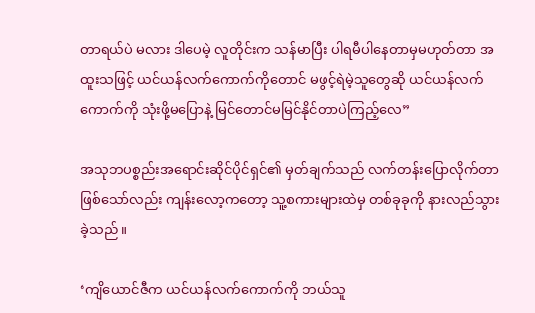တာရယ်ပဲ မလား ဒါပေမဲ့ လူတိုင်းက သန်မာပြီး ပါရမီပါနေတာမှမဟုတ်တာ အထူးသဖြင့် ယင်ယန်လက်ကောက်ကိုတောင် မဖွင့်ရဲမဲ့သူတွေဆို ယင်ယန်လက်ကောက်ကို သုံးဖို့မပြောနဲ့ မြင်တောင်မမြင်နိုင်တာပဲကြည့်လေ”

အသုဘပစ္စည်းအရောင်းဆိုင်ပိုင်ရှင်၏ မှတ်ချက်သည် လက်တန်းပြောလိုက်တာဖြစ်သော်လည်း ကျန်းလော့ကတော့ သူ့စကားများထဲမှ တစ်ခုခုကို နားလည်သွားခဲ့သည်။

‘ကျိယောင်ဇီက ယင်ယန်လက်ကောက်ကို ဘယ်သူ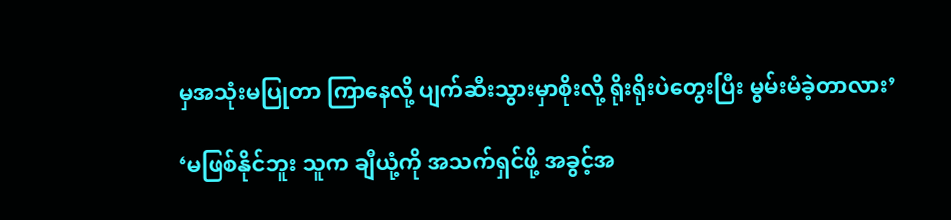မှအသုံးမပြုတာ ကြာနေလို့ ပျက်ဆီးသွားမှာစိုးလို့ ရိုးရိုးပဲတွေးပြီး မွမ်းမံခဲ့တာလား’

‘မဖြစ်နိုင်ဘူး သူက ချီယုံ့ကို အသက်ရှင်ဖို့ အခွင့်အ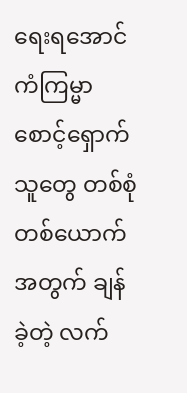ရေးရအောင် ကံကြမ္မာစောင့်ရှောက်သူတွေ တစ်စုံတစ်ယောက်အတွက် ချန်ခဲ့တဲ့ လက်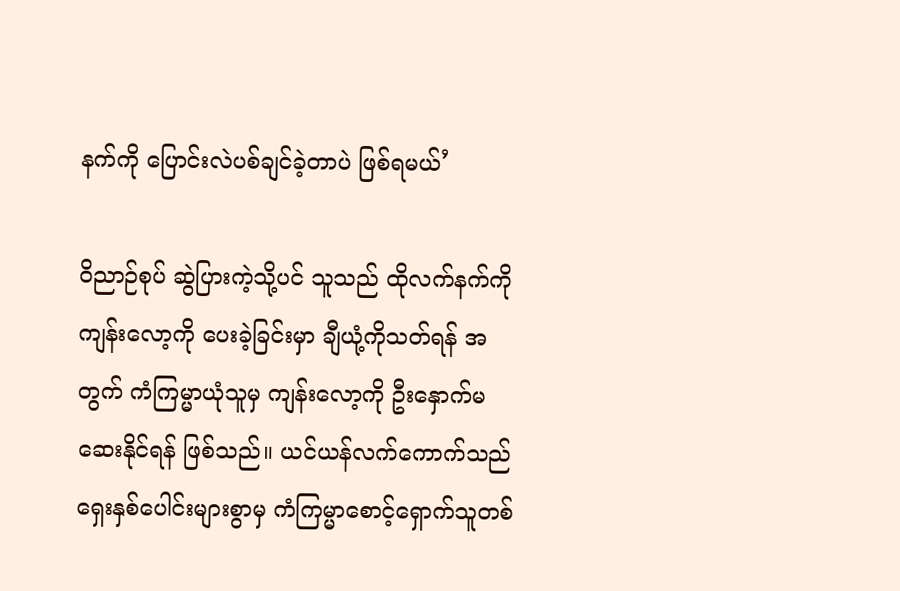နက်ကို ပြောင်းလဲပစ်ချင်ခဲ့တာပဲ ဖြစ်ရမယ်’

ဝိညာဉ်စုပ် ဆွဲပြားကဲ့သို့ပင် သူသည် ထိုလက်နက်ကို ကျန်းလော့ကို ပေးခဲ့ခြင်းမှာ ချီယုံ့ကိုသတ်ရန် အတွက် ကံကြမ္မာယုံသူမှ ကျန်းလော့ကို ဦးနှောက်မဆေးနိုင်ရန် ဖြစ်သည်။ ယင်ယန်လက်ကောက်သည် ရှေးနှစ်ပေါင်းများစွာမှ ကံကြမ္မာစောင့်ရှောက်သူတစ်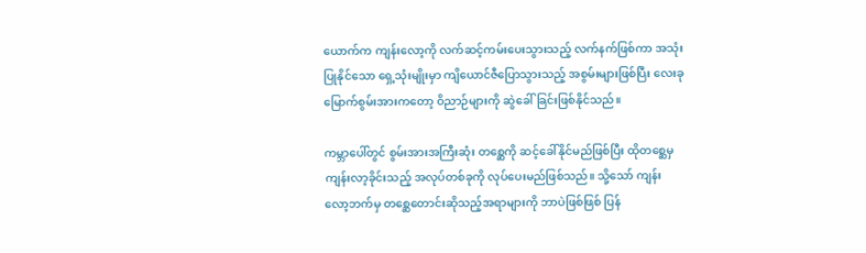ယောက်က ကျန်းလော့ကို လက်ဆင့်ကမ်းပေးသွားသည့် လက်နက်ဖြစ်ကာ အသုံးပြုနိုင်သော ရှေ့သုံးမျိုးမှာ ကျိယောင်ဇီပြောသွားသည့် အစွမ်းများဖြစ်ပြီး လေးခုမြောက်စွမ်းအားကတော့ ဝိညာဉ်များကို ဆွဲခေါ်ခြင်းဖြစ်နိုင်သည်။

ကမ္ဘာပေါ်တွင် စွမ်းအားအကြီးဆုံး တစ္ဆေကို ဆင့်ခေါ်နိုင်မည်ဖြစ်ပြီး ထိုတစ္ဆေမှ ကျန်းလာ့ခိုင်းသည့် အလုပ်တစ်ခုကို လုပ်ပေးမည်ဖြစ်သည်။ သို့သော် ကျန်းလော့ဘက်မှ တစ္ဆေတောင်းဆိုသည့်အရာများကို ဘာပဲဖြစ်ဖြစ် ပြန်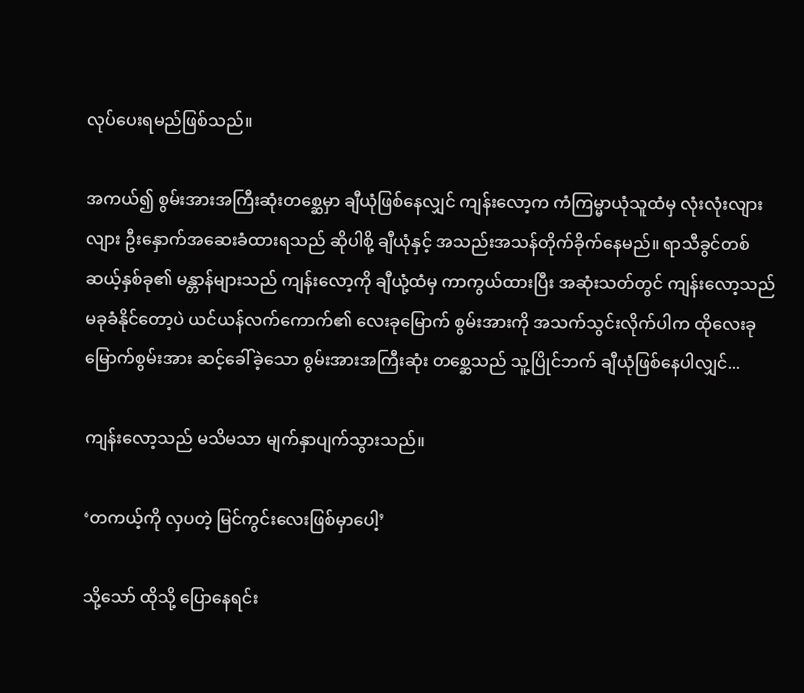လုပ်ပေးရမည်ဖြစ်သည်။

အကယ်၍ စွမ်းအားအကြီးဆုံးတစ္ဆေမှာ ချီယုံဖြစ်နေလျှင် ကျန်းလော့က ကံကြမ္မာယုံသူထံမှ လုံးလုံးလျားလျား ဦးနှောက်အဆေးခံထားရသည် ဆိုပါစို့ ချီယုံနှင့် အသည်းအသန်တိုက်ခိုက်နေမည်။ ရာသီခွင်တစ်ဆယ့်နှစ်ခု၏ မန္တာန်များသည် ကျန်းလော့ကို ချီယုံ့ထံမှ ကာကွယ်ထားပြီး အဆုံးသတ်တွင် ကျန်းလော့သည် မခုခံနိုင်တော့ပဲ ယင်ယန်လက်ကောက်၏ လေးခုမြောက် စွမ်းအားကို အသက်သွင်းလိုက်ပါက ထိုလေးခုမြောက်စွမ်းအား ဆင့်ခေါ်ခဲ့သော စွမ်းအားအကြီးဆုံး တစ္ဆေသည် သူ့ပြိုင်ဘက် ချီယုံဖြစ်နေပါလျှင်...

ကျန်းလော့သည် မသိမသာ မျက်နှာပျက်သွားသည်။

‘တကယ့်ကို လှပတဲ့ မြင်ကွင်းလေးဖြစ်မှာပေါ့’

သို့သော် ထိုသို့ ပြောနေရင်း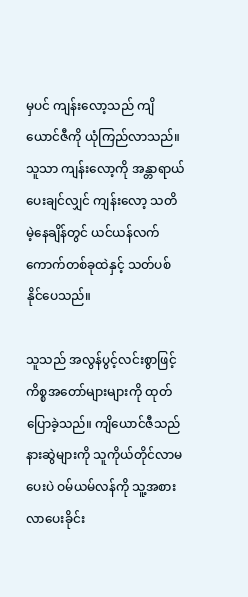မှပင် ကျန်းလော့သည် ကျိယောင်ဇီကို ယုံကြည်လာသည်။ သူသာ ကျန်းလော့ကို အန္တာရာယ်ပေးချင်လျှင် ကျန်းလော့ သတိမဲ့နေချိန်တွင် ယင်ယန်လက်ကောက်တစ်ခုထဲနှင့် သတ်ပစ်နိုင်ပေသည်။

သူသည် အလွန်ပွင့်လင်းစွာဖြင့် ကိစ္စအတော်များများကို ထုတ်ပြောခဲ့သည်။ ကျိယောင်ဇီသည် နားဆွဲများကို သူကိုယ်တိုင်လာမပေးပဲ ဝမ်ယမ်လန်ကို သူ့အစားလာပေးခိုင်း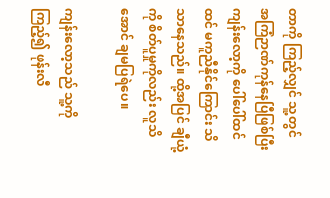တာကို ကြည့်လျှင် သူ့တွင် အကြံဉာဏ်ကုန်နေပြီဖြစ်ပြီး ကျန်းလော့ကို ပေါ်ပေါ်ထင်ထင် မကူညီနိုင်ကြောင်း သိသာနေသည်။ ထို့အပြင် ချီယုံ့ကို စိတ်ပူမှုကိုလည်း လူသိအောင် ချမပြရဲပေ။

ကျန်းလော့သည် သူ့ကိုကြည့်၍ ဖုန်းလီ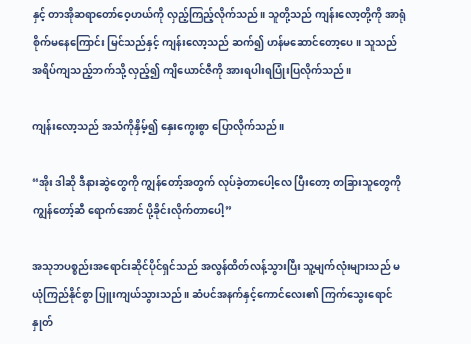နှင့် တာအိုဆရာတော်ဝေ့ဟယ်ကို လှည့်ကြည့်လိုက်သည်။ သူတို့သည် ကျန်းလော့တို့ကို အာရုံစိုက်မနေကြောင်း မြင်သည်နှင့် ကျန်းလော့သည် ဆက်၍ ဟန်မဆောင်တော့ပေ။ သူသည် အရိပ်ကျသည့်ဘက်သို့ လှည့်၍ ကျိယောင်ဇီကို အားရပါးရပြုံးပြလိုက်သည်။

ကျန်းလော့သည် အသံကိုနှိမ့်၍ နှေးကွေးစွာ ပြောလိုက်သည်။

“အိုး ဒါဆို ဒီနားဆွဲတွေကို ကျွန်တော့်အတွက် လုပ်ခဲ့တာပေါ့လေ ပြီးတော့ တခြားသူတွေကို ကျွန်တော့်ဆီ ရောက်အောင် ပို့ခိုင်းလိုက်တာပေါ့”

အသုဘပစ္စည်းအရောင်းဆိုင်ပိုင်ရှင်သည် အလွန်ထိတ်လန့်သွားပြီး သူ့မျက်လုံးများသည် မယုံကြည်နိုင်စွာ ပြူးကျယ်သွားသည်။ ဆံပင်အနက်နှင့်ကောင်လေး၏ ကြက်သွေးရောင် နှုတ်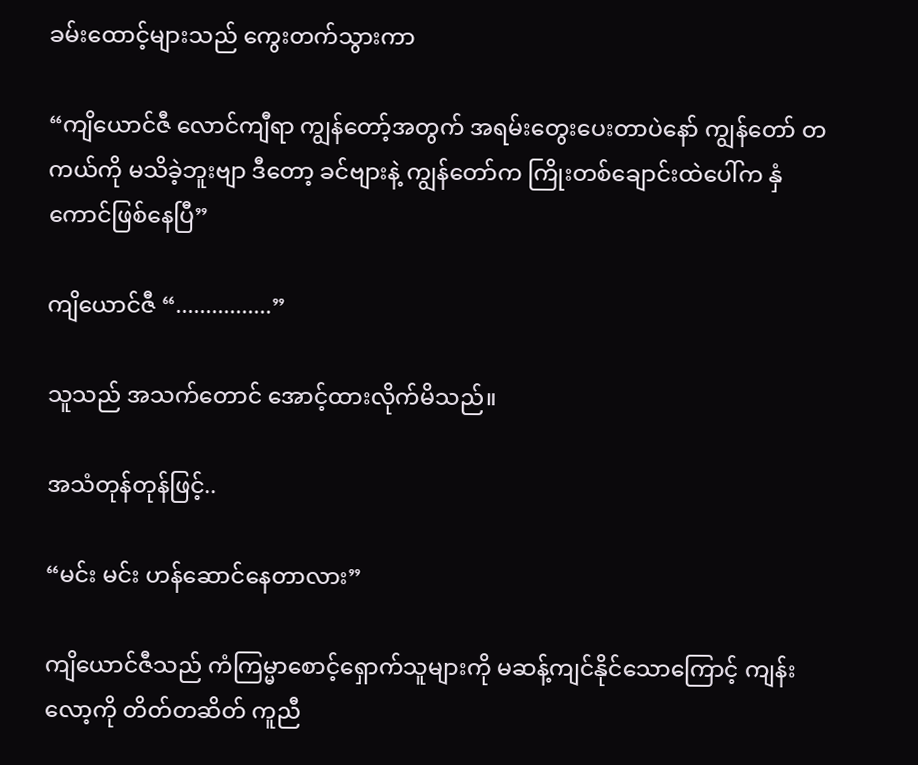ခမ်းထောင့်များသည် ကွေးတက်သွားကာ

“ကျိယောင်ဇီ လောင်ကျီရာ ကျွန်တော့်အတွက် အရမ်းတွေးပေးတာပဲနော် ကျွန်တော် တကယ်ကို မသိခဲ့ဘူးဗျာ ဒီတော့ ခင်ဗျားနဲ့ ကျွန်တော်က ကြိုးတစ်ချောင်းထဲပေါ်က နှံကောင်ဖြစ်နေပြီ”

ကျိယောင်ဇီ “................”

သူသည် အသက်တောင် အောင့်ထားလိုက်မိသည်။

အသံတုန်တုန်ဖြင့်..

“မင်း မင်း ဟန်ဆောင်နေတာလား”

ကျိယောင်ဇီသည် ကံကြမ္မာစောင့်ရှောက်သူများကို မဆန့်ကျင်နိုင်သောကြောင့် ကျန်းလော့ကို တိတ်တဆိတ် ကူညီ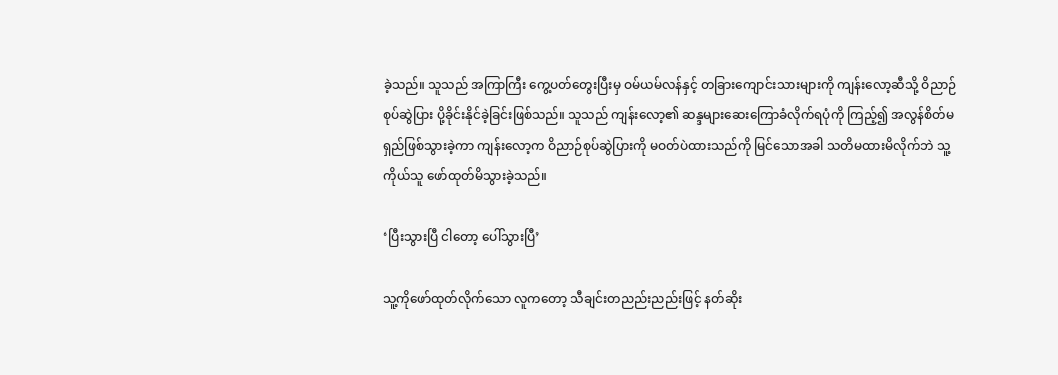ခဲ့သည်။ သူသည် အကြာကြီး ကွေ့ပတ်တွေးပြီးမှ ဝမ်ယမ်လန်နှင့် တခြားကျောင်းသားများကို ကျန်းလော့ဆီသို့ ဝိညာဉ်စုပ်ဆွဲပြား ပို့ခိုင်းနိုင်ခဲ့ခြင်းဖြစ်သည်။ သူသည် ကျန်းလော့၏ ဆန္ဒများဆေးကြောခံလိုက်ရပုံကို ကြည့်၍ အလွန်စိတ်မရှည်ဖြစ်သွားခဲ့ကာ ကျန်းလော့က ဝိညာဉ်စုပ်ဆွဲပြားကို မဝတ်ပဲထားသည်ကို မြင်သောအခါ သတိမထားမိလိုက်ဘဲ သူ့ကိုယ်သူ ဖော်ထုတ်မိသွားခဲ့သည်။

‘ပြီးသွားပြီ ငါတော့ ပေါ်သွားပြီ’

သူ့ကိုဖော်ထုတ်လိုက်သော လူကတော့ သီချင်းတညည်းညည်းဖြင့် နတ်ဆိုး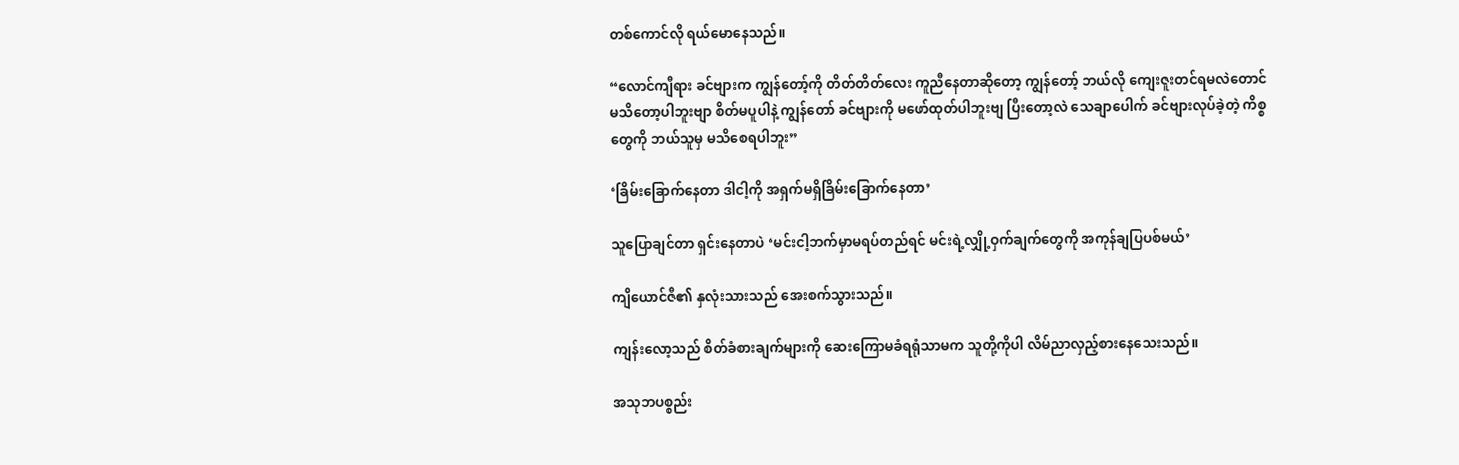တစ်ကောင်လို ရယ်မောနေသည်။

“လောင်ကျီရား ခင်ဗျားက ကျွန်တော့်ကို တိတ်တိတ်လေး ကူညီနေတာဆိုတော့ ကျွန်တော့် ဘယ်လို ကျေးဇူးတင်ရမလဲတောင် မသိတော့ပါဘူးဗျာ စိတ်မပူပါနဲ့ ကျွန်တော် ခင်ဗျားကို မဖော်ထုတ်ပါဘူးဗျ ပြီးတော့လဲ သေချာပေါက် ခင်ဗျားလုပ်ခဲ့တဲ့ ကိစ္စတွေကို ဘယ်သူမှ မသိစေရပါဘူး”

‘ခြိမ်းခြောက်နေတာ ဒါငါ့ကို အရှက်မရှိခြိမ်းခြောက်နေတာ’

သူပြောချင်တာ ရှင်းနေတာပဲ ‘မင်းငါ့ဘက်မှာမရပ်တည်ရင် မင်းရဲ့လျှို့ဝှက်ချက်တွေကို အကုန်ချပြပစ်မယ်’

ကျိယောင်ဇီ၏ နှလုံးသားသည် အေးစက်သွားသည်။

ကျန်းလော့သည် စိတ်ခံစားချက်များကို ဆေးကြောမခံရရုံသာမက သူတို့ကိုပါ လိမ်ညာလှည့်စားနေသေးသည်။

အသုဘပစ္စည်း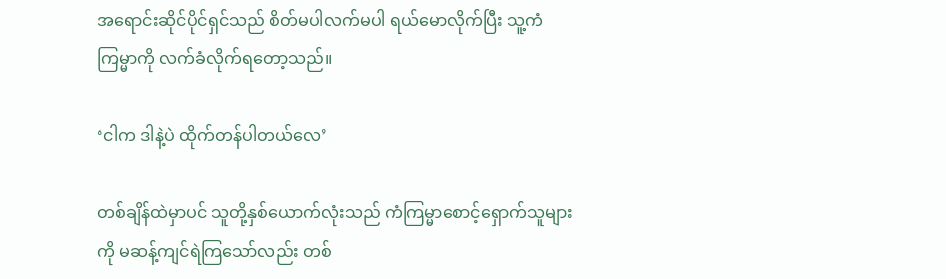အရောင်းဆိုင်ပိုင်ရှင်သည် စိတ်မပါလက်မပါ ရယ်မောလိုက်ပြီး သူ့ကံကြမ္မာကို လက်ခံလိုက်ရတော့သည်။

‘ငါက ဒါနဲ့ပဲ ထိုက်တန်ပါတယ်လေ’

တစ်ချိန်ထဲမှာပင် သူတို့နှစ်ယောက်လုံးသည် ကံကြမ္မာစောင့်ရှောက်သူများကို မဆန့်ကျင်ရဲကြသော်လည်း တစ်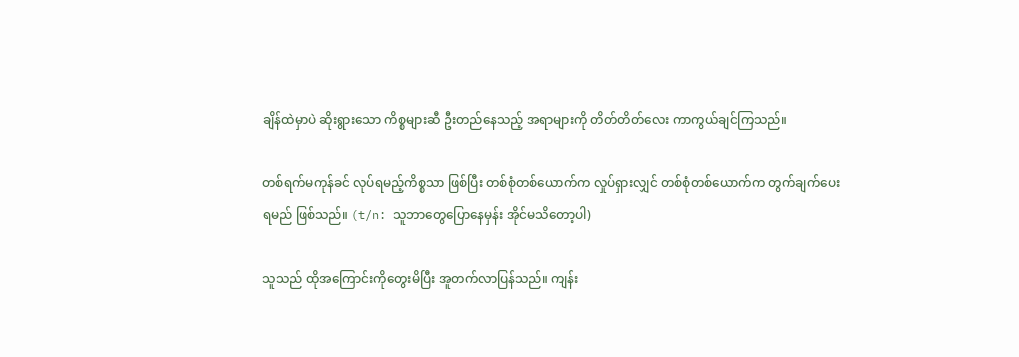ချိန်ထဲမှာပဲ ဆိုးရွားသော ကိစ္စများဆီ ဦးတည်နေသည့် အရာများကို တိတ်တိတ်လေး ကာကွယ်ချင်ကြသည်။

တစ်ရက်မကုန်ခင် လုပ်ရမည့်ကိစ္စသာ ဖြစ်ပြီး တစ်စုံတစ်ယောက်က လှုပ်ရှားလျှင် တစ်စုံတစ်ယောက်က တွက်ချက်ပေးရမည် ဖြစ်သည်။ (t/n: သူဘာတွေပြောနေမှန်း အိုင်မသိတော့ပါ)

သူသည် ထိုအကြောင်းကိုတွေးမိပြီး အူတက်လာပြန်သည်။ ကျန်း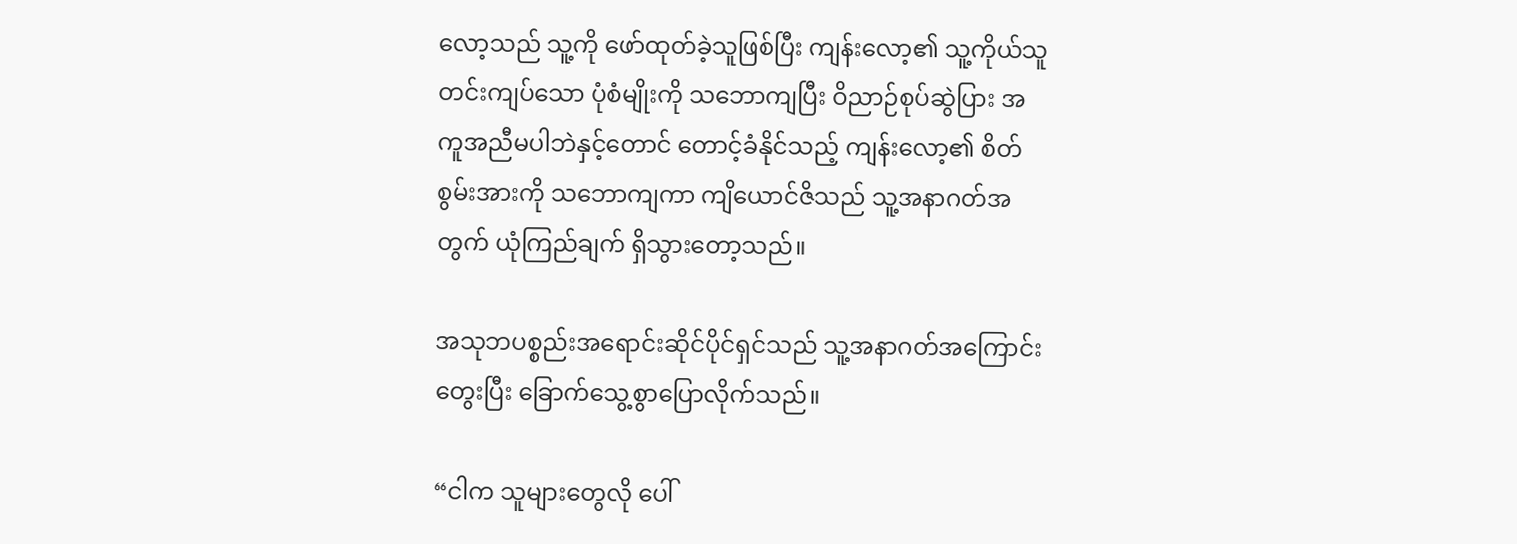လော့သည် သူ့ကို ဖော်ထုတ်ခဲ့သူဖြစ်ပြီး ကျန်းလော့၏ သူ့ကိုယ်သူတင်းကျပ်သော ပုံစံမျိုးကို သဘောကျပြီး ဝိညာဉ်စုပ်ဆွဲပြား အကူအညီမပါဘဲနှင့်တောင် တောင့်ခံနိုင်သည့် ကျန်းလော့၏ စိတ်စွမ်းအားကို သဘောကျကာ ကျိယောင်ဇိသည် သူ့အနာဂတ်အတွက် ယုံကြည်ချက် ရှိသွားတော့သည်။

အသုဘပစ္စည်းအရောင်းဆိုင်ပိုင်ရှင်သည် သူ့အနာဂတ်အကြောင်းတွေးပြီး ခြောက်သွေ့စွာပြောလိုက်သည်။

“ငါက သူများတွေလို ပေါ်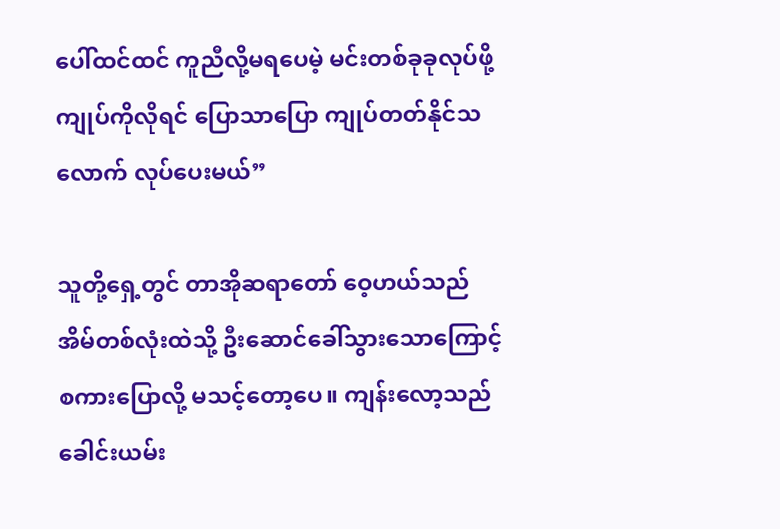ပေါ်ထင်ထင် ကူညီလို့မရပေမဲ့ မင်းတစ်ခုခုလုပ်ဖို့ ကျုပ်ကိုလိုရင် ပြောသာပြော ကျုပ်တတ်နိုင်သလောက် လုပ်ပေးမယ်”

သူတို့ရှေ့တွင် တာအိုဆရာတော် ဝေ့ဟယ်သည် အိမ်တစ်လုံးထဲသို့ ဦးဆောင်ခေါ်သွားသောကြောင့် စကားပြောလို့ မသင့်တော့ပေ။ ကျန်းလော့သည် ခေါင်းယမ်း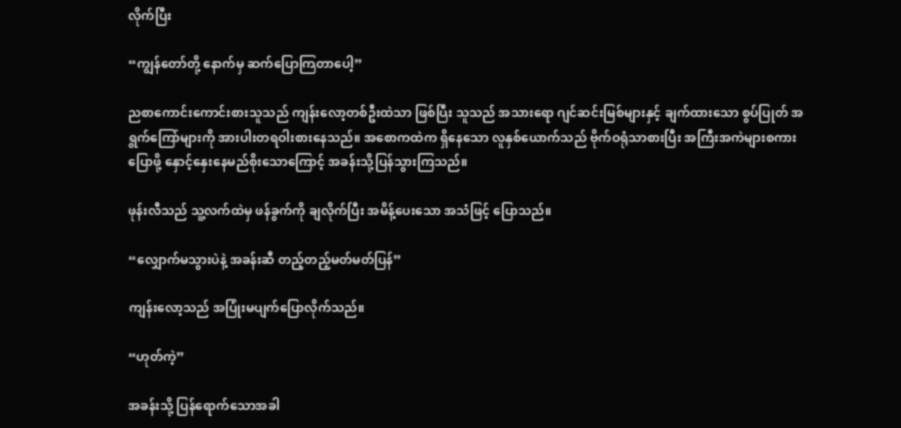လိုက်ပြီး

“ကျွန်တော်တို့ နောက်မှ ဆက်ပြောကြတာပေါ့”

ညစာကောင်းကောင်းစားသူသည် ကျန်းလော့တစ်ဦးထဲသာ ဖြစ်ပြီး သူသည် အသားရော ဂျင်ဆင်းမြစ်များနှင့် ချက်ထားသော စွပ်ပြုတ် အရွက်ကြော်များကို အားပါးတရဝါးစားနေသည်။ အစောကထဲက ရှိနေသော လူနှစ်ယောက်သည် ဗိုက်ဝရုံသာစားပြီး အကြီးအကဲများစကားပြောဖို့ နှောင့်နှေးနေမည်စိုးသောကြောင့် အခန်းသို့ပြန်သွားကြသည်။

ဖုန်းလီသည် သူ့လက်ထဲမှ ဖန်ခွက်ကို ချလိုက်ပြီး အမိန့်ပေးသော အသံဖြင့် ပြောသည်။

“လျှောက်မသွားပဲနဲ့ အခန်းဆီ တည့်တည့်မတ်မတ်ပြန်”

ကျန်းလော့သည် အပြုံးမပျက်ပြောလိုက်သည်။

“ဟုတ်ကဲ့”

အခန်းသို့ ပြန်ရောက်သောအခါ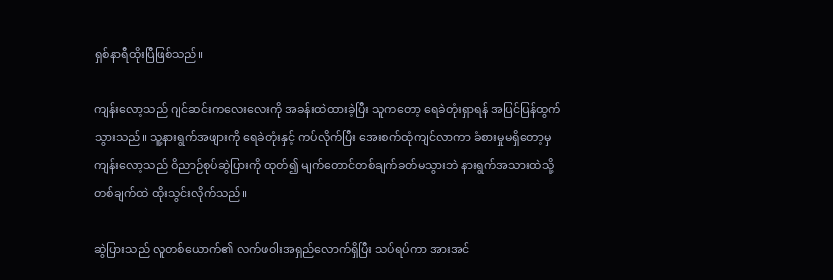ရှစ်နာရီထိုးပြီဖြစ်သည်။

ကျန်းလော့သည် ဂျင်ဆင်းကလေးလေးကို အခန်းထဲထားခဲ့ပြီး သူကတော့ ရေခဲတုံးရှာရန် အပြင်ပြန်ထွက်သွားသည်။ သူ့နားရွက်အဖျားကို ရေခဲတုံးနှင့် ကပ်လိုက်ပြီး အေးစက်ထုံကျင်လာကာ ခံစားမှုမရှိတော့မှ ကျန်းလော့သည် ဝိညာဉ်စုပ်ဆွဲပြားကို ထုတ်၍ မျက်တောင်တစ်ချက်ခတ်မသွားဘဲ နားရွက်အသားထဲသို့ တစ်ချက်ထဲ ထိုးသွင်းလိုက်သည်။

ဆွဲပြားသည် လူတစ်ယောက်၏ လက်ဖဝါးအရှည်လောက်ရှိပြီး သပ်ရပ်ကာ အားအင်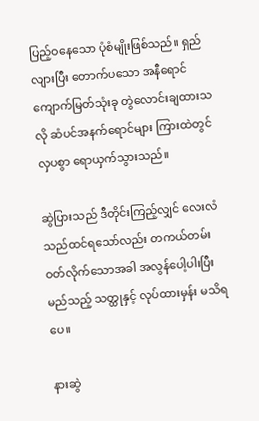ပြည့်ဝနေသော ပုံစံမျိုးဖြစ်သည်။ ရှည်လျားပြီး တောက်ပသော အနီရောင် ကျောက်မြတ်သုံးခု တွဲလောင်းချထားသလို ဆံပင်အနက်ရောင်များ ကြားထဲတွင် လှပစွာ ရောယှက်သွားသည်။

ဆွဲပြားသည် ဒီတိုင်းကြည့်လျှင် လေးလံသည်ထင်ရသော်လည်း တကယ်တမ်း ဝတ်လိုက်သောအခါ အလွန်ပေါ့ပါးပြီး မည်သည့် သတ္ထုနှင့် လုပ်ထားမှန်း မသိရပေ။

နားဆွဲ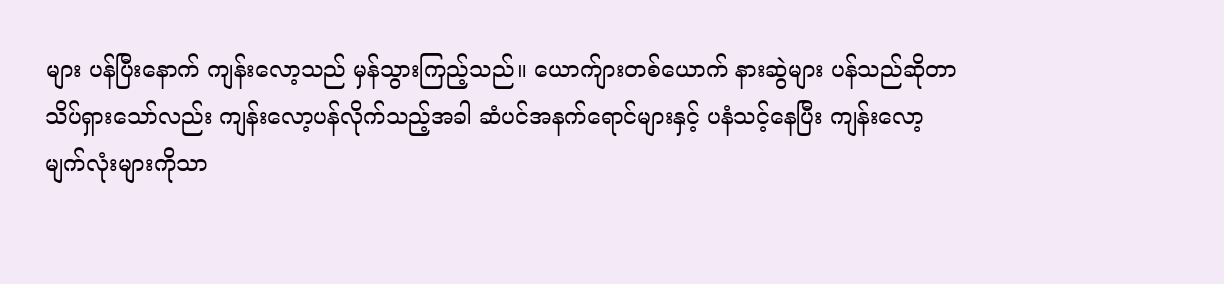များ ပန်ပြီးနောက် ကျန်းလော့သည် မှန်သွားကြည့်သည်။ ယောက်ျားတစ်ယောက် နားဆွဲများ ပန်သည်ဆိုတာ သိပ်ရှားသော်လည်း ကျန်းလော့ပန်လိုက်သည့်အခါ ဆံပင်အနက်ရောင်များနှင့် ပနံသင့်နေပြီး ကျန်းလော့မျက်လုံးများကိုသာ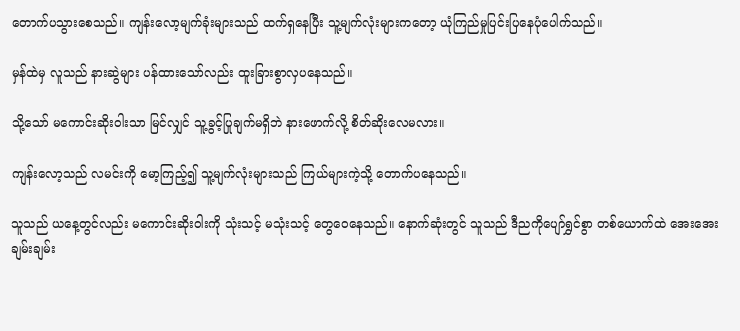တောက်ပသွားစေသည်။ ကျန်းလော့မျက်ခုံးများသည် ထက်ရှနေပြီး သူ့မျက်လုံးများကတော့ ယုံကြည်မှုပြင်းပြနေပုံပေါက်သည်။

မှန်ထဲမှ လူသည် နားဆွဲများ ပန်ထားသော်လည်း ထူးခြားစွာလှပနေသည်။

သို့သော် မကောင်းဆိုးဝါးသာ မြင်လျှင် သူ့ခွင့်ပြုချက်မရှိဘဲ နားဖောက်လို့ စိတ်ဆိုးလေမလား။

ကျန်းလော့သည် လမင်းကို မော့ကြည့်၍ သူ့မျက်လုံးများသည် ကြယ်များကဲ့သို့ တောက်ပနေသည်။

သူသည် ယနေ့တွင်လည်း မကောင်းဆိုးဝါးကို သုံးသင့် မသုံးသင့် တွေဝေနေသည်။ နောက်ဆုံးတွင် သူသည် ဒီညကိုပျော်ရွှင်စွာ တစ်ယောက်ထဲ အေးအေးချမ်းချမ်း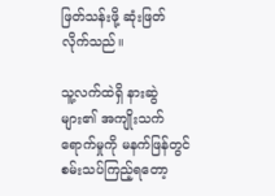ဖြတ်သန်းဖို့ ဆုံးဖြတ်လိုက်သည်။

သူ့လက်ထဲရှိ နားဆွဲများ၏ အကျိုးသက်ရောက်မှုကို မနက်ဖြန်တွင် စမ်းသပ်ကြည့်ရတော့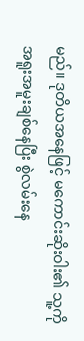မည်။ ဒုတိယအနေဖြင့် မကောင်းဆိုးဝါး၏ သူ့ကို အရူးအမူးချစ်နေပြီး စွဲလမ်းနေ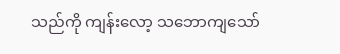သည်ကို ကျန်းလော့ သဘောကျသော်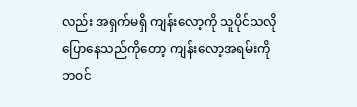လည်း အရှက်မရှိ ကျန်းလော့ကို သူပိုင်သလိုပြောနေသည်ကိုတော့ ကျန်းလော့အရမ်းကို ဘဝင်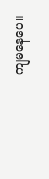ကျမနေပေ။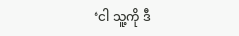‘ငါ သူ့ကို ဒီ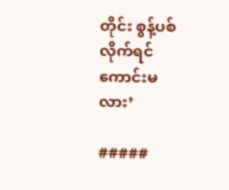တိုင်း စွန့်ပစ်လိုက်ရင်ကောင်းမလား’

#####